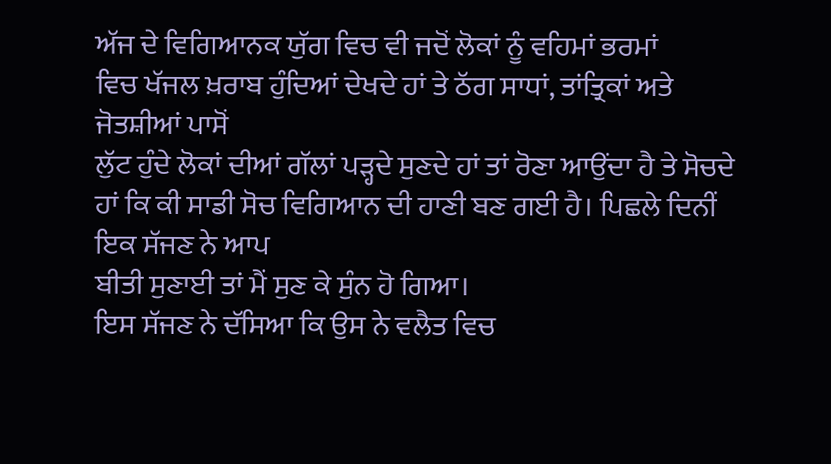ਅੱਜ ਦੇ ਵਿਗਿਆਨਕ ਯੁੱਗ ਵਿਚ ਵੀ ਜਦੋਂ ਲੋਕਾਂ ਨੂੰ ਵਹਿਮਾਂ ਭਰਮਾਂ
ਵਿਚ ਖੱਜਲ ਖ਼ਰਾਬ ਹੁੰਦਿਆਂ ਦੇਖਦੇ ਹਾਂ ਤੇ ਠੱਗ ਸਾਧਾਂ, ਤਾਂਤ੍ਰਿਕਾਂ ਅਤੇ ਜੋਤਸ਼ੀਆਂ ਪਾਸੋਂ
ਲੁੱਟ ਹੁੰਦੇ ਲੋਕਾਂ ਦੀਆਂ ਗੱਲਾਂ ਪੜ੍ਹਦੇ ਸੁਣਦੇ ਹਾਂ ਤਾਂ ਰੋਣਾ ਆਉਂਦਾ ਹੈ ਤੇ ਸੋਚਦੇ
ਹਾਂ ਕਿ ਕੀ ਸਾਡੀ ਸੋਚ ਵਿਗਿਆਨ ਦੀ ਹਾਣੀ ਬਣ ਗਈ ਹੈ। ਪਿਛਲੇ ਦਿਨੀਂ ਇਕ ਸੱਜਣ ਨੇ ਆਪ
ਬੀਤੀ ਸੁਣਾਈ ਤਾਂ ਮੈਂ ਸੁਣ ਕੇ ਸੁੰਨ ਹੋ ਗਿਆ।
ਇਸ ਸੱਜਣ ਨੇ ਦੱਸਿਆ ਕਿ ਉਸ ਨੇ ਵਲੈਤ ਵਿਚ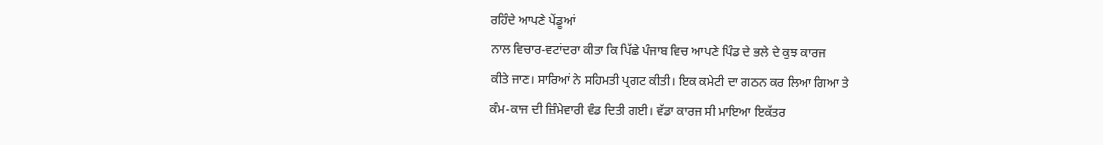ਰਹਿੰਦੇ ਆਪਣੇ ਪੇਂਡੂਆਂ
ਨਾਲ ਵਿਚਾਰ-ਵਟਾਂਦਰਾ ਕੀਤਾ ਕਿ ਪਿੱਛੇ ਪੰਜਾਬ ਵਿਚ ਆਪਣੇ ਪਿੰਡ ਦੇ ਭਲੇ ਦੇ ਕੁਝ ਕਾਰਜ
ਕੀਤੇ ਜਾਣ। ਸਾਰਿਆਂ ਨੇ ਸਹਿਮਤੀ ਪ੍ਰਗਟ ਕੀਤੀ। ਇਕ ਕਮੇਟੀ ਦਾ ਗਠਨ ਕਰ ਲਿਆ ਗਿਆ ਤੇ
ਕੰਮ-ਕਾਜ ਦੀ ਜ਼ਿੰਮੇਵਾਰੀ ਵੰਡ ਦਿਤੀ ਗਈ। ਵੱਡਾ ਕਾਰਜ ਸੀ ਮਾਇਆ ਇਕੱਤਰ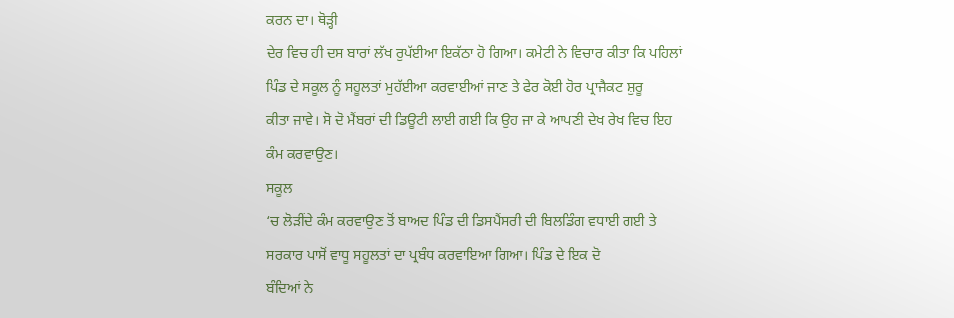ਕਰਨ ਦਾ। ਥੋੜ੍ਹੀ
ਦੇਰ ਵਿਚ ਹੀ ਦਸ ਬਾਰਾਂ ਲੱਖ ਰੁਪੱਈਆ ਇਕੱਠਾ ਹੋ ਗਿਆ। ਕਮੇਟੀ ਨੇ ਵਿਚਾਰ ਕੀਤਾ ਕਿ ਪਹਿਲਾਂ
ਪਿੰਡ ਦੇ ਸਕੂਲ ਨੂੰ ਸਹੂਲਤਾਂ ਮੁਹੱਈਆ ਕਰਵਾਈਆਂ ਜਾਣ ਤੇ ਫੇਰ ਕੋਈ ਹੋਰ ਪ੍ਰਾਜੈਕਟ ਸ਼ੁਰੂ
ਕੀਤਾ ਜਾਵੇ। ਸੋ ਦੋ ਮੈਂਬਰਾਂ ਦੀ ਡਿਊਟੀ ਲਾਈ ਗਈ ਕਿ ਉਹ ਜਾ ਕੇ ਆਪਣੀ ਦੇਖ ਰੇਖ ਵਿਚ ਇਹ
ਕੰਮ ਕਰਵਾਉਣ।
ਸਕੂਲ
‘ਚ ਲੋੜੀਂਦੇ ਕੰਮ ਕਰਵਾਉਣ ਤੋਂ ਬਾਅਦ ਪਿੰਡ ਦੀ ਡਿਸਪੈਂਸਰੀ ਦੀ ਬਿਲਡਿੰਗ ਵਧਾਈ ਗਈ ਤੇ
ਸਰਕਾਰ ਪਾਸੋਂ ਵਾਧੂ ਸਹੂਲਤਾਂ ਦਾ ਪ੍ਰਬੰਧ ਕਰਵਾਇਆ ਗਿਆ। ਪਿੰਡ ਦੇ ਇਕ ਦੋ
ਬੰਦਿਆਂ ਨੇ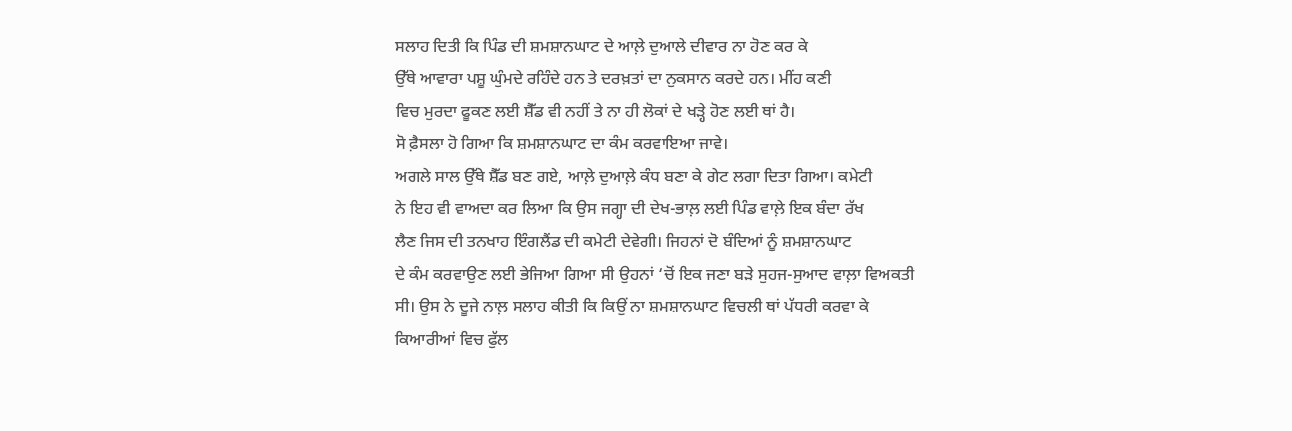ਸਲਾਹ ਦਿਤੀ ਕਿ ਪਿੰਡ ਦੀ ਸ਼ਮਸ਼ਾਨਘਾਟ ਦੇ ਆਲ਼ੇ ਦੁਆਲੇ ਦੀਵਾਰ ਨਾ ਹੋਣ ਕਰ ਕੇ
ਉੱਥੇ ਆਵਾਰਾ ਪਸ਼ੂ ਘੁੰਮਦੇ ਰਹਿੰਦੇ ਹਨ ਤੇ ਦਰਖ਼ਤਾਂ ਦਾ ਨੁਕਸਾਨ ਕਰਦੇ ਹਨ। ਮੀਂਹ ਕਣੀ
ਵਿਚ ਮੁਰਦਾ ਫੂਕਣ ਲਈ ਸ਼ੈੱਡ ਵੀ ਨਹੀਂ ਤੇ ਨਾ ਹੀ ਲੋਕਾਂ ਦੇ ਖੜ੍ਹੇ ਹੋਣ ਲਈ ਥਾਂ ਹੈ।
ਸੋ ਫ਼ੈਸਲਾ ਹੋ ਗਿਆ ਕਿ ਸ਼ਮਸ਼ਾਨਘਾਟ ਦਾ ਕੰਮ ਕਰਵਾਇਆ ਜਾਵੇ।
ਅਗਲੇ ਸਾਲ ਉੱਥੇ ਸ਼ੈੱਡ ਬਣ ਗਏ, ਆਲ਼ੇ ਦੁਆਲ਼ੇ ਕੰਧ ਬਣਾ ਕੇ ਗੇਟ ਲਗਾ ਦਿਤਾ ਗਿਆ। ਕਮੇਟੀ
ਨੇ ਇਹ ਵੀ ਵਾਅਦਾ ਕਰ ਲਿਆ ਕਿ ਉਸ ਜਗ੍ਹਾ ਦੀ ਦੇਖ-ਭਾਲ਼ ਲਈ ਪਿੰਡ ਵਾਲ਼ੇ ਇਕ ਬੰਦਾ ਰੱਖ
ਲੈਣ ਜਿਸ ਦੀ ਤਨਖਾਹ ਇੰਗਲੈਂਡ ਦੀ ਕਮੇਟੀ ਦੇਵੇਗੀ। ਜਿਹਨਾਂ ਦੋ ਬੰਦਿਆਂ ਨੂੰ ਸ਼ਮਸ਼ਾਨਘਾਟ
ਦੇ ਕੰਮ ਕਰਵਾਉਣ ਲਈ ਭੇਜਿਆ ਗਿਆ ਸੀ ਉਹਨਾਂ ‘ਚੋਂ ਇਕ ਜਣਾ ਬੜੇ ਸੁਹਜ-ਸੁਆਦ ਵਾਲ਼ਾ ਵਿਅਕਤੀ
ਸੀ। ਉਸ ਨੇ ਦੂਜੇ ਨਾਲ਼ ਸਲਾਹ ਕੀਤੀ ਕਿ ਕਿਉਂ ਨਾ ਸ਼ਮਸ਼ਾਨਘਾਟ ਵਿਚਲੀ ਥਾਂ ਪੱਧਰੀ ਕਰਵਾ ਕੇ
ਕਿਆਰੀਆਂ ਵਿਚ ਫੁੱਲ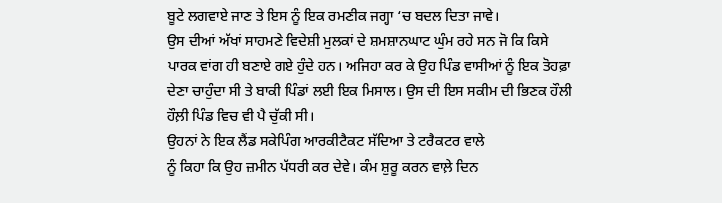ਬੂਟੇ ਲਗਵਾਏ ਜਾਣ ਤੇ ਇਸ ਨੂੰ ਇਕ ਰਮਣੀਕ ਜਗ੍ਹਾ ‘ਚ ਬਦਲ ਦਿਤਾ ਜਾਵੇ।
ਉਸ ਦੀਆਂ ਅੱਖਾਂ ਸਾਹਮਣੇ ਵਿਦੇਸ਼ੀ ਮੁਲਕਾਂ ਦੇ ਸ਼ਮਸ਼ਾਨਘਾਟ ਘੁੰਮ ਰਹੇ ਸਨ ਜੋ ਕਿ ਕਿਸੇ
ਪਾਰਕ ਵਾਂਗ ਹੀ ਬਣਾਏ ਗਏ ਹੁੰਦੇ ਹਨ। ਅਜਿਹਾ ਕਰ ਕੇ ਉਹ ਪਿੰਡ ਵਾਸੀਆਂ ਨੂੰ ਇਕ ਤੋਹਫ਼ਾ
ਦੇਣਾ ਚਾਹੁੰਦਾ ਸੀ ਤੇ ਬਾਕੀ ਪਿੰਡਾਂ ਲਈ ਇਕ ਮਿਸਾਲ। ਉਸ ਦੀ ਇਸ ਸਕੀਮ ਦੀ ਭਿਣਕ ਹੌਲੀ
ਹੌਲ਼ੀ ਪਿੰਡ ਵਿਚ ਵੀ ਪੈ ਚੁੱਕੀ ਸੀ।
ਉਹਨਾਂ ਨੇ ਇਕ ਲੈਂਡ ਸਕੇਪਿੰਗ ਆਰਕੀਟੈਕਟ ਸੱਦਿਆ ਤੇ ਟਰੈਕਟਰ ਵਾਲੇ
ਨੂੰ ਕਿਹਾ ਕਿ ਉਹ ਜ਼ਮੀਨ ਪੱਧਰੀ ਕਰ ਦੇਵੇ। ਕੰਮ ਸ਼ੁਰੂ ਕਰਨ ਵਾਲ਼ੇ ਦਿਨ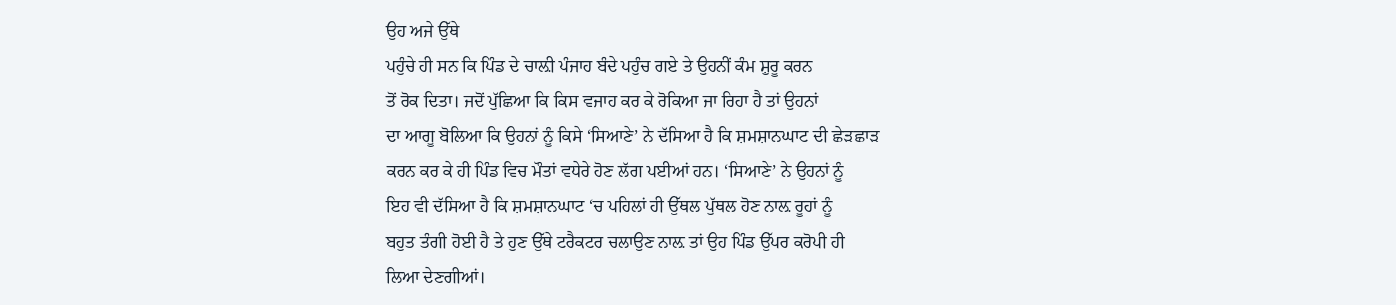ਉਹ ਅਜੇ ਉੱਥੇ
ਪਹੁੰਚੇ ਹੀ ਸਨ ਕਿ ਪਿੰਡ ਦੇ ਚਾਲ਼ੀ ਪੰਜਾਹ ਬੰਦੇ ਪਹੁੰਚ ਗਏ ਤੇ ਉਹਨੀਂ ਕੰਮ ਸ਼ੁਰੂ ਕਰਨ
ਤੋਂ ਰੋਕ ਦਿਤਾ। ਜਦੋਂ ਪੁੱਛਿਆ ਕਿ ਕਿਸ ਵਜਾਹ ਕਰ ਕੇ ਰੋਕਿਆ ਜਾ ਰਿਹਾ ਹੈ ਤਾਂ ਉਹਨਾਂ
ਦਾ ਆਗੂ ਬੋਲਿਆ ਕਿ ਉਹਨਾਂ ਨੂੰ ਕਿਸੇ ‘ਸਿਆਣੇ’ ਨੇ ਦੱਸਿਆ ਹੈ ਕਿ ਸ਼ਮਸ਼ਾਨਘਾਟ ਦੀ ਛੇੜਛਾੜ
ਕਰਨ ਕਰ ਕੇ ਹੀ ਪਿੰਡ ਵਿਚ ਮੌਤਾਂ ਵਧੇਰੇ ਹੋਣ ਲੱਗ ਪਈਆਂ ਹਨ। ‘ਸਿਆਣੇ’ ਨੇ ਉਹਨਾਂ ਨੂੰ
ਇਹ ਵੀ ਦੱਸਿਆ ਹੈ ਕਿ ਸ਼ਮਸ਼ਾਨਘਾਟ ‘ਚ ਪਹਿਲਾਂ ਹੀ ਉੱਥਲ ਪੁੱਥਲ ਹੋਣ ਨਾਲ਼ ਰੂਹਾਂ ਨੂੰ
ਬਹੁਤ ਤੰਗੀ ਹੋਈ ਹੈ ਤੇ ਹੁਣ ਉੱਥੇ ਟਰੈਕਟਰ ਚਲਾਉਣ ਨਾਲ਼ ਤਾਂ ਉਹ ਪਿੰਡ ਉੱਪਰ ਕਰੋਪੀ ਹੀ
ਲਿਆ ਦੇਣਗੀਆਂ।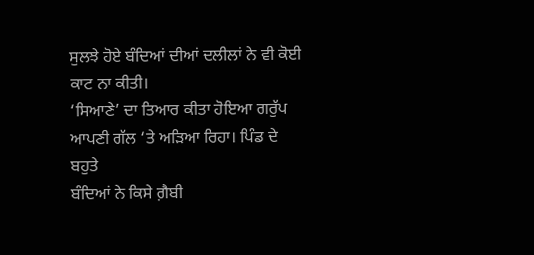ਸੁਲਝੇ ਹੋਏ ਬੰਦਿਆਂ ਦੀਆਂ ਦਲੀਲਾਂ ਨੇ ਵੀ ਕੋਈ ਕਾਟ ਨਾ ਕੀਤੀ।
‘ਸਿਆਣੇ’ ਦਾ ਤਿਆਰ ਕੀਤਾ ਹੋਇਆ ਗਰੁੱਪ ਆਪਣੀ ਗੱਲ ‘ਤੇ ਅੜਿਆ ਰਿਹਾ। ਪਿੰਡ ਦੇ ਬਹੁਤੇ
ਬੰਦਿਆਂ ਨੇ ਕਿਸੇ ਗ਼ੈਬੀ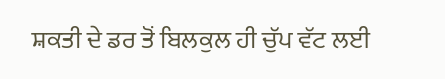ਸ਼ਕਤੀ ਦੇ ਡਰ ਤੋਂ ਬਿਲਕੁਲ ਹੀ ਚੁੱਪ ਵੱਟ ਲਈ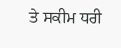ਤੇ ਸਕੀਮ ਧਰੀ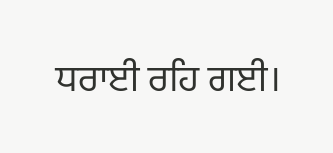ਧਰਾਈ ਰਹਿ ਗਈ।